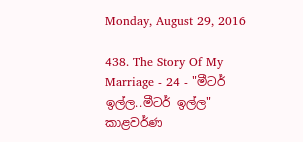Monday, August 29, 2016

438. The Story Of My Marriage - 24 - "මීටර් ඉල්ල..මීටර් ඉල්ල" කාළවර්ණ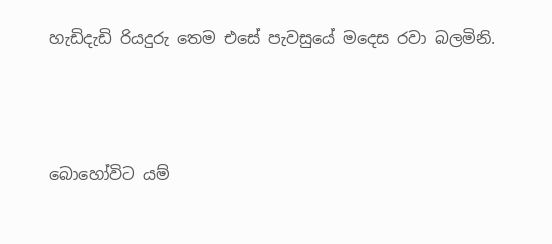හැඩිදැඩි රියදුරු තෙම එසේ පැවසුයේ මදෙස රවා බලමිනි.



බොහෝවිට යම්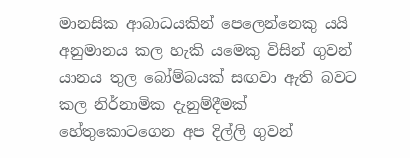මානසික ආබාධයකින් පෙලෙන්නෙකු යයි අනුමානය කල හැකි යමෙකු විසින් ගුවන් යානය තුල බෝම්බයක් සඟවා ඇති බවට කල නිර්නාමික දැනුම්දීමක් හේතුකොටගෙන අප දිල්ලි ගුවන්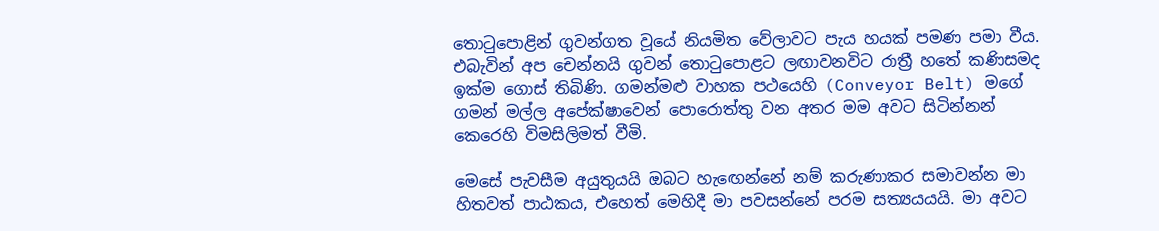තොටුපොළින් ගුවන්ගත වූයේ නියමිත වේලාවට පැය හයක් පමණ පමා වීය. එබැවින් අප චෙන්නයි ගුවන් තොටුපොළට ලඟාවනවිට රාත්‍රී හතේ කණිසමද ඉක්ම ගොස් තිබිණි. ගමන්මළු වාහක පථයෙහි (Conveyor Belt) මගේ ගමන් මල්ල අපේක්ෂාවෙන් පොරොත්තු වන අතර මම අවට සිටින්නන් කෙරෙහි විමසිලිමත් වීමි.

මෙසේ පැවසීම අයුතුයයි ඔබට හැඟෙන්නේ නම් කරුණාකර සමාවන්න මා හිතවත් පාඨකය, එහෙත් මෙහිදී මා පවසන්නේ පරම සත්‍යයයයි. මා අවට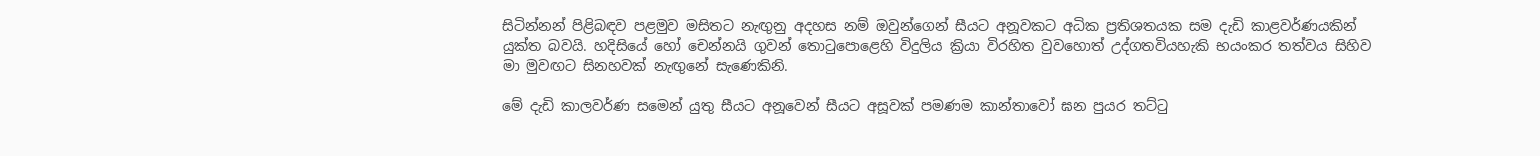සිටින්නන් පිළිබඳව පළමුව මසිතට නැඟුනු අදහස නම් ඔවුන්ගෙන් සීයට අනූවකට අධික ප්‍රතිශතයක සම දැඩි කාළවර්ණයකින් යුක්ත බවයි. හදිසියේ හෝ චෙන්නයි ගුවන් තොටුපොළෙහි විදුලිය ක්‍රියා විරහිත වුවහොත් උද්ගතවියහැකි භයංකර තත්වය සිහිව මා මුවඟට සිනහවක් නැඟුනේ සැණෙකිනි.

මේ දැඩි කාලවර්ණ සමෙන් යුතු සීයට අනූවෙන් සීයට අසූවක් පමණම කාන්තාවෝ ඝන පුයර තට්ටු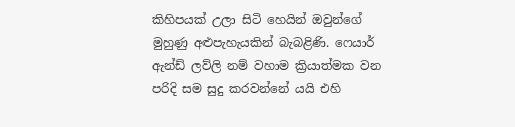කිහිපයක් උලා සිටි හෙයින් ඔවුන්ගේ මුහුණු අළුපැහැයකින් බැබළිණි. ෆෙයාර් ඇන්ඩ් ලව්ලි නම් වහාම ක්‍රියාත්මක වන පරිදි සම සුදු කරවන්නේ යයි එහි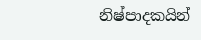නිෂ්පාදකයින්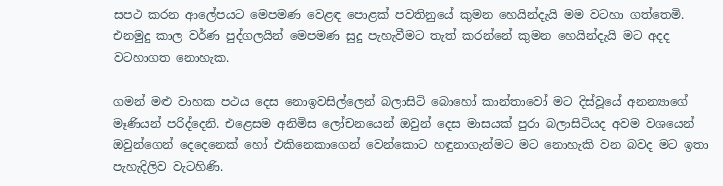සපථ කරන ආලේපයට මෙපමණ වෙළඳ පොළක් පවතිනුයේ කුමන හෙයින්දැයි මම වටහා ගත්තෙමි. එනමුදු කාල වර්ණ පුද්ගලයින් මෙපමණ සුදු පැහැවීමට තැත් කරන්නේ කුමන හෙයින්දැයි මට අදද වටහාගත නොහැක.

ගමන් මළු වාහක පථය දෙස නොඉවසිල්ලෙන් බලාසිටි බොහෝ කාන්තාවෝ මට දිස්වූයේ අනන්‍යාගේ මෑණියන් පරිද්දෙනි. එළෙසම අනිමිස ලෝචනයෙන් ඔවුන් දෙස මාසයක් පුරා බලාසිටියද අවම වශයෙන් ඔවුන්ගෙන් දෙදෙනෙක් හෝ එකිනෙකාගෙන් වෙන්කොට හඳුනාගැන්මට මට නොහැකි වන බවද මට ඉතා පැහැදිලිව වැටහිණි.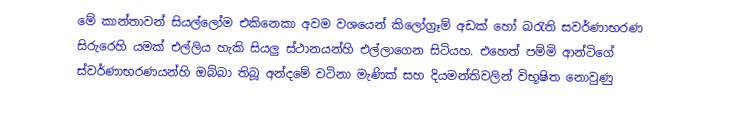මේ කාන්තාවන් සියල්ලෝම එකිනෙකා අවම වශයෙන් කිලෝග්‍රෑම් අඩක් හෝ බරැති සවර්ණාභරණ සිරුරෙහි යමක් එල්ලිය හැකි සියලු ස්ථානයන්හි එල්ලාගෙන සිටියහ. එහෙත් පම්මි ආන්ටිගේ ස්වර්ණාභරණයන්හි ඔබ්බා තිබූ අන්දමේ වටිනා මැණික් සහ දියමන්තිවලින් විභූෂිත නොවුණු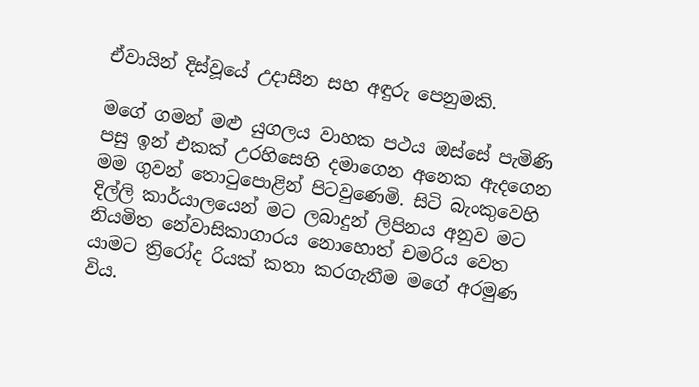ඒවායින් දිස්වූයේ උදාසීන සහ අඳුරු පෙනුමකි.

මගේ ගමන් මළු යුගලය වාහක පථය ඔස්සේ පැමිණි පසු ඉන් එකක් උරහිසෙහි දමාගෙන අනෙක ඇදගෙන මම ගුවන් තොටුපොළින් පිටවුණෙමි. සිටි බැංකුවෙහි දිල්ලි කාර්යාලයෙන් මට ලබාදුන් ලිපිනය අනුව මට නියමිත නේවාසිකාගාරය නොහොත් චමරිය වෙත යාමට ත්‍රිරෝද රියක් කතා කරගැනීම මගේ අරමුණ විය.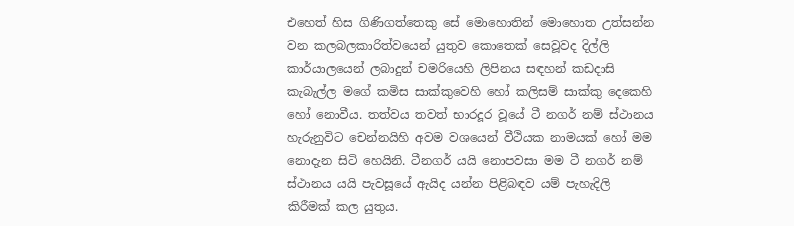එහෙත් හිස ගිණිගත්තෙකු සේ මොහොතින් මොහොත උත්සන්න වන කලබලකාරිත්වයෙන් යුතුව කොතෙක් සෙවූවද දිල්ලි කාර්යාලයෙන් ලබාදුන් චමරියෙහි ලිපිනය සඳහන් කඩදාසි කැබැල්ල මගේ කමිස සාක්කුවෙහි හෝ කලිසම් සාක්කු දෙකෙහි හෝ නොවීය. තත්වය තවත් භාරදූර වූයේ ටී නගර් නම් ස්ථානය හැරුනුවිට චෙන්නයිහි අවම වශයෙන් වීථියක නාමයක් හෝ මම නොදැන සිටි හෙයිනි. ටීනගර් යයි නොපවසා මම ටී නගර් නම් ස්ථානය යයි පැවසූයේ ඇයිද යන්න පිළිබඳව යම් පැහැදිලි කිරීමක් කල යුතුය.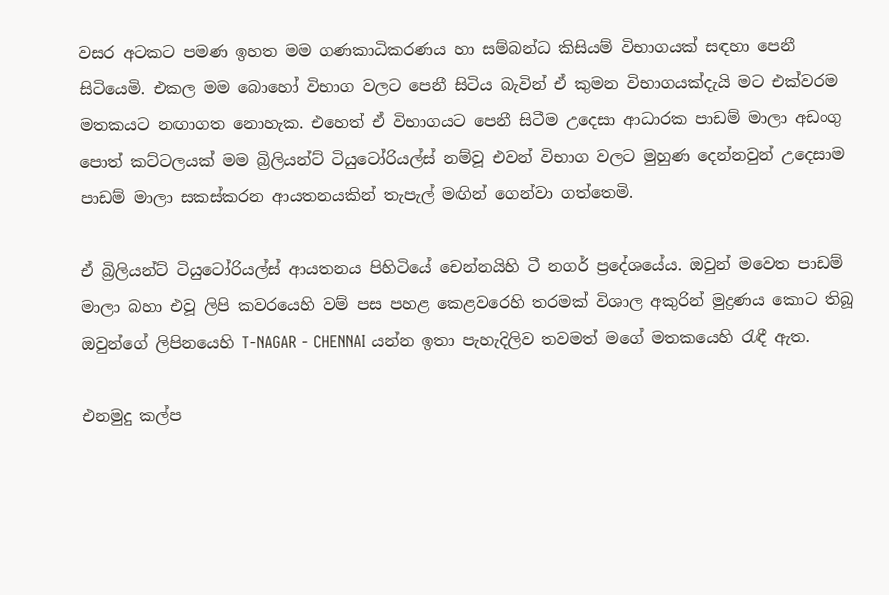වසර අටකට පමණ ඉහත මම ගණකාධිකරණය හා සම්බන්ධ කිසියම් විභාගයක් සඳහා පෙනී සිටියෙමි. එකල මම බොහෝ විභාග වලට පෙනී සිටිය බැවින් ඒ කුමන විභාගයක්දැයි මට එක්වරම මතකයට නඟාගත නොහැක. එහෙත් ඒ විභාගයට පෙනී සිටීම උදෙසා ආධාරක පාඩම් මාලා අඩංගු පොත් කට්ටලයක් මම බ්‍රිලියන්ට් ටියුටෝරියල්ස් නම්වූ එවන් විභාග වලට මුහුණ දෙන්නවුන් උදෙසාම පාඩම් මාලා සකස්කරන ආයතනයකින් තැපැල් මඟින් ගෙන්වා ගත්තෙමි.

ඒ බ්‍රිලියන්ට් ටියුටෝරියල්ස් ආයතනය පිහිටියේ චෙන්නයිහි ටී නගර් ප්‍රදේශයේය. ඔවුන් මවෙත පාඩම් මාලා බහා එවූ ලිපි කවරයෙහි වම් පස පහළ කෙළවරෙහි තරමක් විශාල අකුරින් මුද්‍රණය කොට තිබූ ඔවුන්ගේ ලිපිනයෙහි T-NAGAR - CHENNAI යන්න ඉතා පැහැදිලිව තවමත් මගේ මතකයෙහි රැඳී ඇත.

එනමුදු කල්ප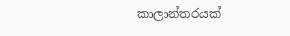කාලාන්තරයක්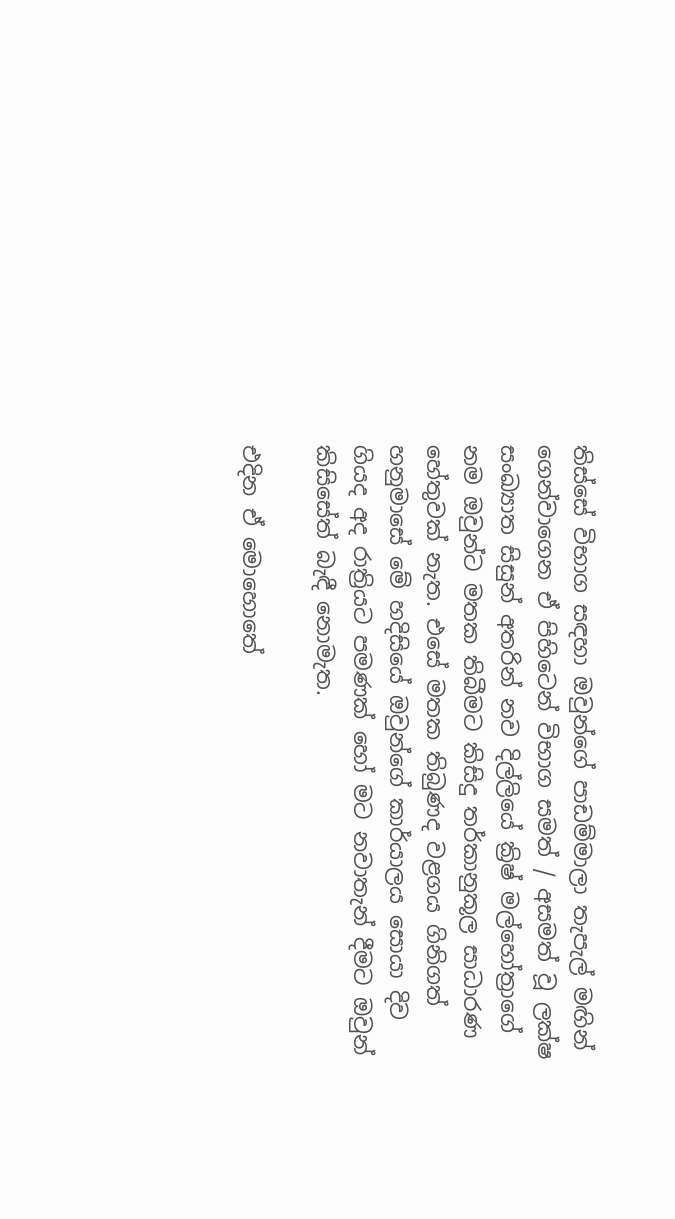තිස්සේ විභාග සඳහා ඔවුන්ගේ පාඩම්මාලා තැපැල් මඟින් ගෙන්වාගෙන ඒ පිහිටෙන් විභාග සමත් / අසමත් වූ ලක්ෂ සංඛ්‍යාත සිසුන් අතරින් නව දිල්ලියේ ක්‍රිෂ් මල්හෝත්‍රාගේ නම ඔවුන්ට මතක තිබීමට කිසිදු තර්කානුකූල සාධාරණ හේතුවක් නැත. එසේ මතක තිබුණද වළගය ගිනිගත් හනුමාසේ මේ හදිසියේ ඔවුන්ගේ කාර්යාලය සොයා දිව ගියද අද රාත්‍රියට පමණක් හෝ මට නවාතැන් දීමට ඔවුන් කිසිසේත් බැඳී නොමැත.

එදින ඒ මොහොතේ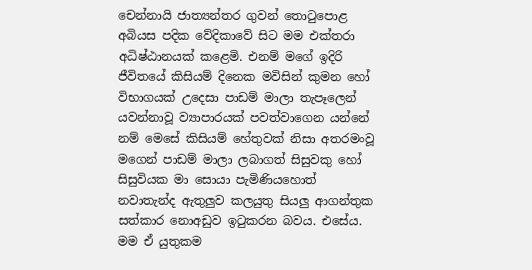චෙන්නායි ජාත්‍යන්තර ගුවන් තොටුපොළ අබියස පදික වේදිකාවේ සිට මම එක්තරා අධිෂ්ඨානයක් කළෙමි. එනම් මගේ ඉදිරි ජීවිතයේ කිසියම් දිනෙක මවිසින් කුමන හෝ විභාගයක් උදෙසා පාඩම් මාලා තැපෑලෙන් යවන්නාවූ ව්‍යාපාරයක් පවත්වාගෙන යන්නේ නම් මෙසේ කිසියම් හේතුවක් නිසා අතරමංවූ මගෙන් පාඩම් මාලා ලබාගත් සිසුවකු හෝ සිසුවියක මා සොයා පැමිණියහොත් නවාතැන්ද ඇතුලුව කලයුතු සියලු ආගන්තුක සත්කාර නොඅඩුව ඉටුකරන බවය. එසේය. මම ඒ යුතුකම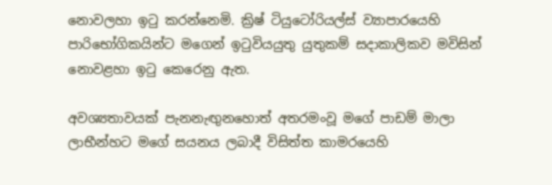නොවලහා ඉටු කරන්නෙමි. ක්‍රිෂ් ටියුටෝරියල්ස් ව්‍යාපාරයෙහි පාරිභෝගිකයින්ට මගෙන් ඉටුවියයුතු යුතුකම් සදාකාලිකව මවිසින් නොවළහා ඉටු කෙරෙනු ඇත.

අවශ්‍යතාවයක් පැනනැඟුනහොත් අතරමංවූ මගේ පාඩම් මාලා ලාභීන්හට මගේ සයනය ලබාදී විසිත්ත කාමරයෙහි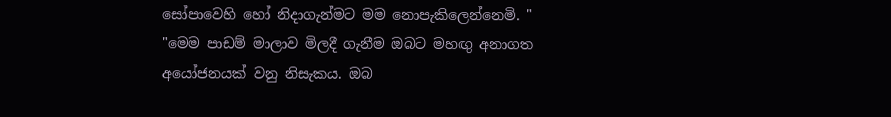සෝපාවෙහි හෝ නිදාගැන්මට මම නොපැකිලෙන්නෙමි. " "මෙම පාඩම් මාලාව මිලදී ගැනීම ඔබට මහඟු අනාගත අයෝජනයක් වනු නිසැකය. ඔබ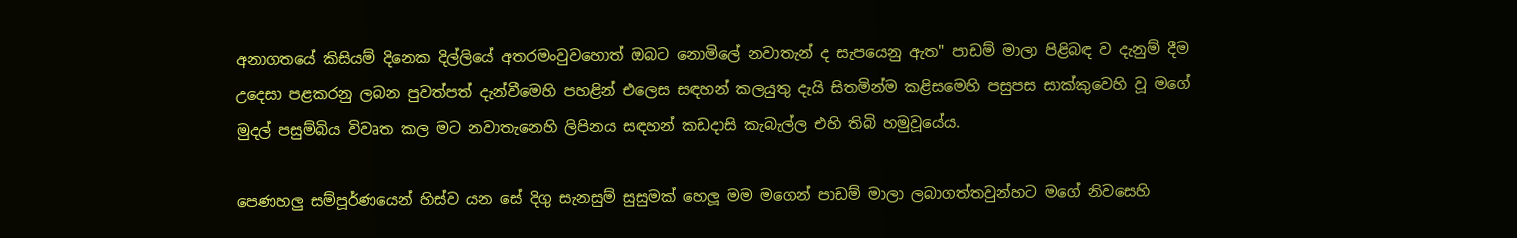අනාගතයේ කිසියම් දිනෙක දිල්ලියේ අතරමංවුවහොත් ඔබට නොමිලේ නවාතැන් ද සැපයෙනු ඇත" පාඩම් මාලා පිළිබඳ ව දැනුම් දීම උදෙසා පළකරනු ලබන පුවත්පත් දැන්වීමෙහි පහළින් එලෙස සඳහන් කලයුතු දැයි සිතමින්ම කළිසමෙහි පසුපස සාක්කුවෙහි වූ මගේ මුදල් පසුම්බිය විවෘත කල මට නවාතැනෙහි ලිපිනය සඳහන් කඩදාසි කැබැල්ල එහි තිබි හමුවූයේය.

පෙණහලු සම්පූර්ණයෙන් හිස්ව යන සේ දිගු සැනසුම් සුසුමක් හෙලූ මම මගෙන් පාඩම් මාලා ලබාගත්තවුන්හට මගේ නිවසෙහි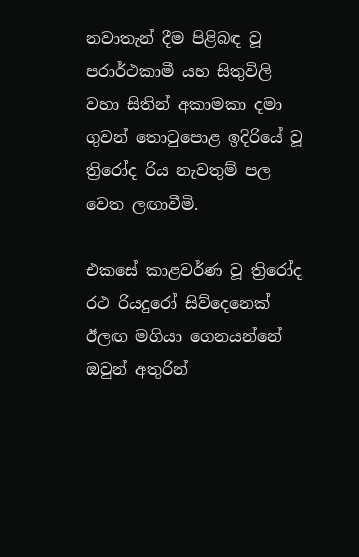නවාතැන් දීම පිළිබඳ වූ පරාර්ථකාමී යහ සිතුවිලි  වහා සිතින් අකාමකා දමා ගුවන් තොටුපොළ ඉදිරියේ වූ ත්‍රිරෝද රිය නැවතුම් පල වෙත ලඟාවීමි.

එකසේ කාළවර්ණ වූ ත්‍රිරෝද රථ රියදුරෝ සිව්දෙනෙක් ඊලඟ මගියා ගෙනයන්නේ ඔවුන් අතුරින්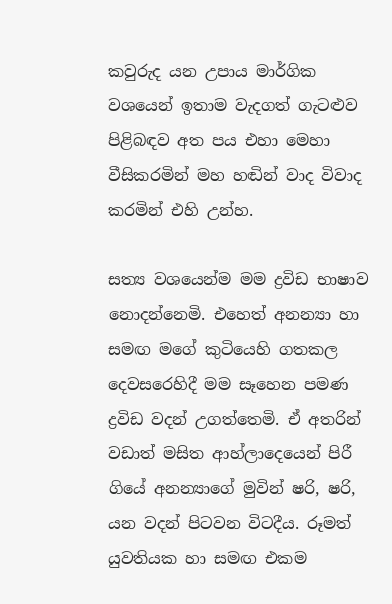කවුරුද යන උපාය මාර්ගික වශයෙන් ඉතාම වැදගත් ගැටළුව පිළිබඳව අත පය එහා මෙහා වීසිකරමින් මහ හඬින් වාද විවාද කරමින් එහි උන්හ.

සත්‍ය වශයෙන්ම මම ද්‍රවිඩ භාෂාව නොදන්නෙමි. එහෙත් අනන්‍යා හා සමඟ මගේ කුටියෙහි ගතකල දෙවසරෙහිදී මම සෑහෙන පමණ ද්‍රවිඩ වදන් උගත්තෙමි. ඒ අතරින් වඩාත් මසිත ආහ්ලාදෙයෙන් පිරී ගියේ අනන්‍යාගේ මුවින් ෂරි, ෂරි, යන වදන් පිටවන විටදීය. රූමත් යුවතියක හා සමඟ එකම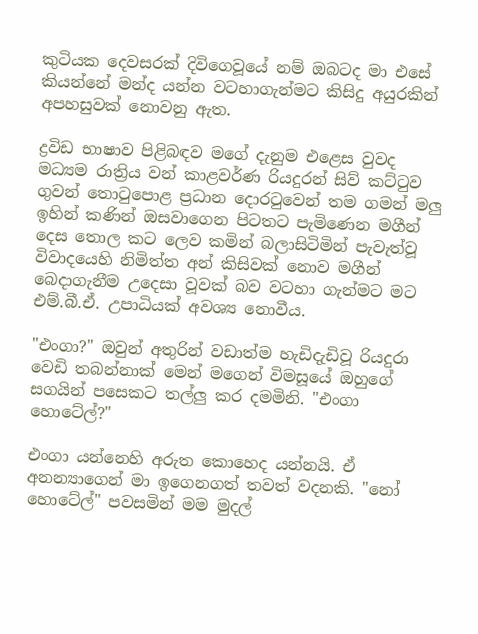කුටියක දෙවසරක් දිවිගෙවූයේ නම් ඔබටද මා එසේ කියන්නේ මන්ද යන්න වටහාගැන්මට කිසිදු අයුරකින් අපහසුවක් නොවනු ඇත.

ද්‍රවිඩ භාෂාව පිළිබඳව මගේ දැනුම එළෙස වුවද මධ්‍යම රාත්‍රිය වන් කාළවර්ණ රියදුරන් සිව් කට්ටුව ගුවන් තොටුපොළ ප්‍රධාන දොරටුවෙන් තම ගමන් මලු ඉහින් කණින් ඔසවාගෙන පිටතට පැමිණෙන මගීන් දෙස තොල කට ලෙව කමින් බලාසිටිමින් පැවැත්වූ විවාදයෙහි නිමිත්ත අන් කිසිවක් නොව මගීන් බෙදාගැනීම උදෙසා වූවක් බව වටහා ගැන්මට මට එම්.බී.ඒ. උපාධියක් අවශ්‍ය නොවීය.

"එංගා?" ඔවුන් අතුරින් වඩාත්ම හැඩිදැඩිවූ රියදුරා වෙඩි තබන්නාක් මෙන් මගෙන් විමසූයේ ඔහුගේ සගයින් පසෙකට තල්ලු කර දමමිනි. "එංගා හොටේල්?"

එංගා යන්නෙහි අරුත කොහෙද යන්නයි. ඒ අනන්‍යාගෙන් මා ඉගෙනගත් තවත් වදනකි. "නෝ හොටේල්" පවසමින් මම මුදල්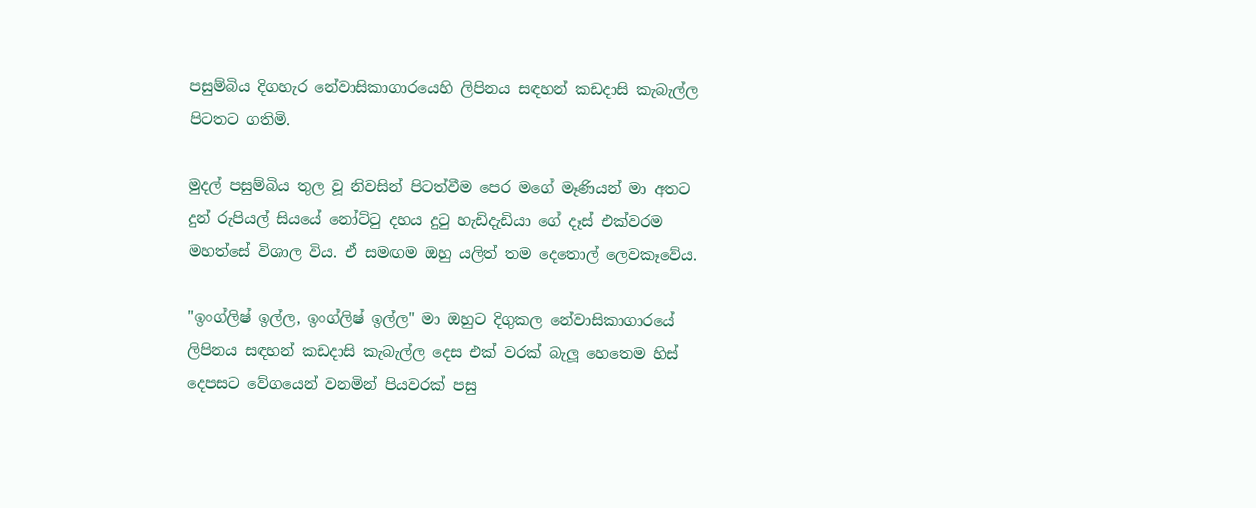පසුම්බිය දිගහැර නේවාසිකාගාරයෙහි ලිපිනය සඳහන් කඩදාසි කැබැල්ල පිටතට ගතිමි.

මුදල් පසුම්බිය තුල වූ නිවසින් පිටත්වීම පෙර මගේ මෑණියන් මා අතට දුන් රුපියල් සියයේ නෝට්ටු දහය දුටු හැඩිදැඩියා ගේ දෑස් එක්වරම මහත්සේ විශාල විය. ඒ සමඟම ඔහු යලිත් තම දෙතොල් ලෙවකෑවේය.

"ඉංග්ලිෂ් ඉල්ල, ඉංග්ලිෂ් ඉල්ල" මා ඔහුට දිගුකල නේවාසිකාගාරයේ ලිපිනය සඳහන් කඩදාසි කැබැල්ල දෙස එක් වරක් බැලූ හෙතෙම හිස් දෙපසට වේගයෙන් වනමින් පියවරක් පසු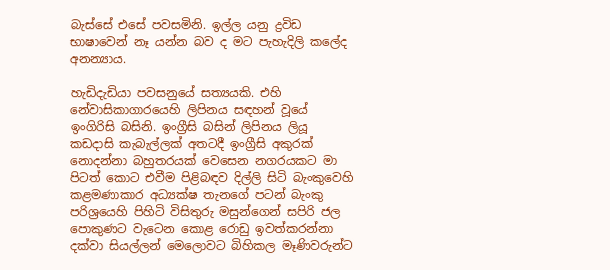බැස්සේ එසේ පවසමිනි. ඉල්ල යනු ද්‍රවිඩ භාෂාවෙන් නෑ යන්න බව ද මට පැහැදිලි කලේද අනන්‍යාය.

හැඩිදැඩියා පවසනුයේ සත්‍යයකි. එහි නේවාසිකාගාරයෙහි ලිපිනය සඳහන් වූයේ ඉංගිරිසි බසිනි. ඉංග්‍රීසි බසින් ලිපිනය ලියූ කඩදාසි කැබැල්ලක් අතටදී ඉංග්‍රීසි අකුරක් නොදන්නා බහුතරයක් වෙසෙන නගරයකට මා පිටත් කොට එවීම පිළිබඳව දිල්ලි සිටි බැංකුවෙහි කළමණාකාර අධ්‍යක්ෂ තැනගේ පටන් බැංකු පරිශ්‍රයෙහි පිහිටි විසිතුරු මසුන්ගෙන් සපිරි ජල පොකුණට වැටෙන කොළ රොඩු ඉවත්කරන්නා දක්වා සියල්ලන් මෙලොවට බිහිකල මෑණිවරුන්ට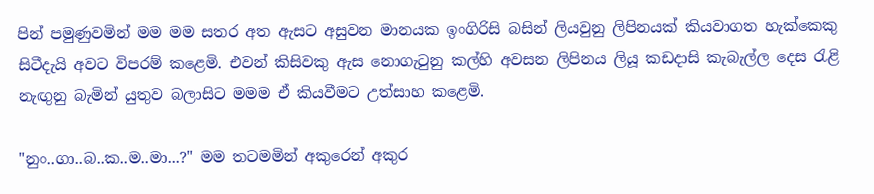පින් පමුණුවමින් මම මම සතර අත ඇසට අසුවන මානයක ඉංගිරිසි බසින් ලියවුනු ලිපිනයක් කියවාගත හැක්කෙකු සිටීදැයි අවට විපරම් කළෙමි. එවන් කිසිවකු ඇස නොගැටුනු කල්හි අවසන ලිපිනය ලියූ කඩදාසි කැබැල්ල දෙස රැළි නැඟුනු බැමින් යුතුව බලාසිට මමම ඒ කියවීමට උත්සාහ කළෙමි.

"නුං..ගා..බ..ක..ම..මා...?" මම තටමමින් අකුරෙන් අකුර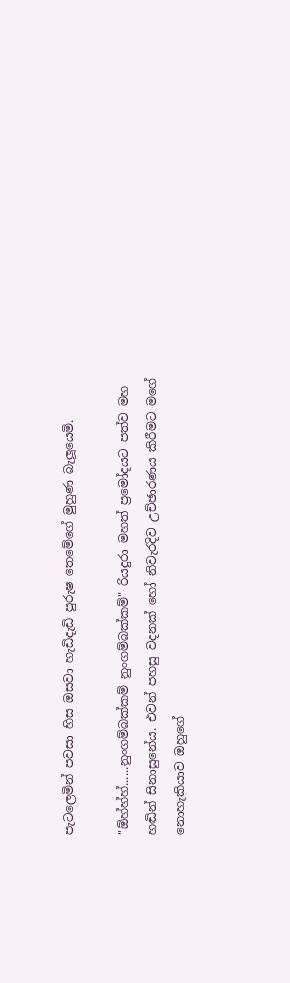පැටලෙමින් පවසා හිස ඔසවා හැඩිදැඩි පුරුෂ තෙමේගේ මුහුණ බැලූයෙමි.

"ඕහ්හ්හ්......නුංගම්බක්කම් නුංගම්බක්කම්" රියදුරා මහත් ප්‍රමෝදයට පත්ව මහ හඬින් සිනාසුනේය. එවන් පහසු වදනක් හෝ නිවැරදිව උච්ඡාරණය කිරීමට මගේ නොහැකියාව ඔහුගේ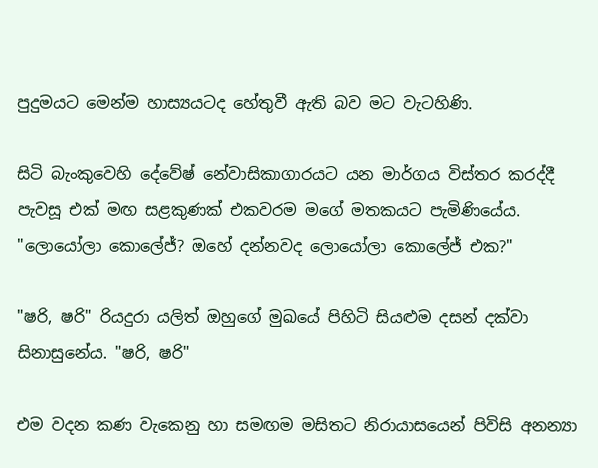පුදුමයට මෙන්ම හාස්‍යයටද හේතුවී ඇති බව මට වැටහිණි.

සිටි බැංකුවෙහි දේවේෂ් නේවාසිකාගාරයට යන මාර්ගය විස්තර කරද්දී පැවසූ එක් මඟ සළකුණක් එකවරම මගේ මතකයට පැමිණියේය. "ලොයෝලා කොලේජ්? ඔහේ දන්නවද ලොයෝලා කොලේජ් එක?"

"ෂරි, ෂරි" රියදුරා යලිත් ඔහුගේ මුඛයේ පිහිටි සියළුම දසන් දක්වා සිනාසුනේය. "ෂරි, ෂරි"

එම වදන කණ වැකෙනු හා සමඟම මසිතට නිරායාසයෙන් පිවිසි අනන්‍යා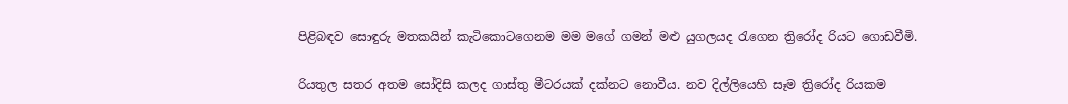පිළිබඳව සොඳුරු මතකයින් කැටිකොටගෙනම මම මගේ ගමන් මළු යුගලයද රැගෙන ත්‍රිරෝද රියට ගොඩවීමි.

රියතුල සතර අතම සෝදිසි කලද ගාස්තු මීටරයක් දක්නට නොවීය. නව දිල්ලියෙහි සෑම ත්‍රිරෝද රියකම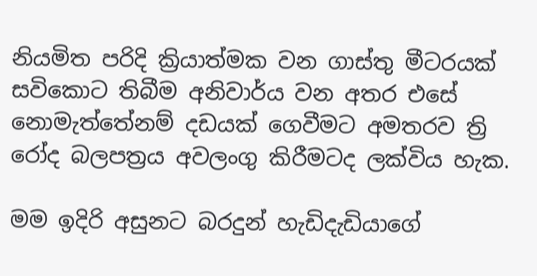නියමිත පරිදි ක්‍රියාත්මක වන ගාස්තු මීටරයක් සවිකොට තිබීම අනිවාර්ය වන අතර එසේ නොමැත්තේනම් දඩයක් ගෙවීමට අමතරව ත්‍රි රෝද බලපත්‍රය අවලංගු කිරීමටද ලක්විය හැක.

මම ඉදිරි අසුනට බරදුන් හැඩිදැඩියාගේ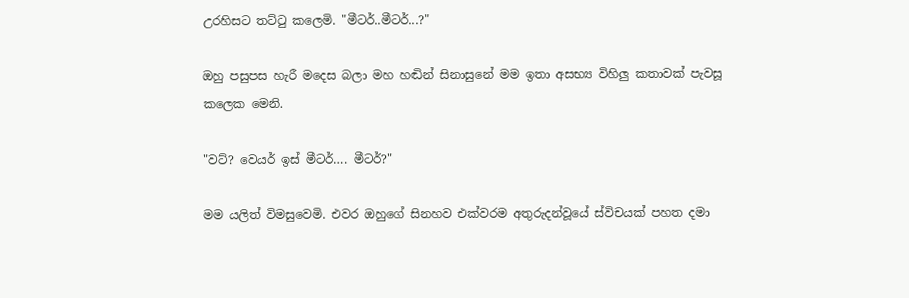උරහිසට තට්ටු කලෙමි. "මීටර්..මීටර්...?"

ඔහු පසුපස හැරී මදෙස බලා මහ හඬින් සිනාසුනේ මම ඉතා අසභ්‍ය විහිලු කතාවක් පැවසූ කලෙක මෙනි.

"වට්? වෙයර් ඉස් මීටර්…. මීටර්?"

මම යලිත් විමසුවෙමි. එවර ඔහුගේ සිනහව එක්වරම අතුරුදන්වූයේ ස්විචයක් පහත දමා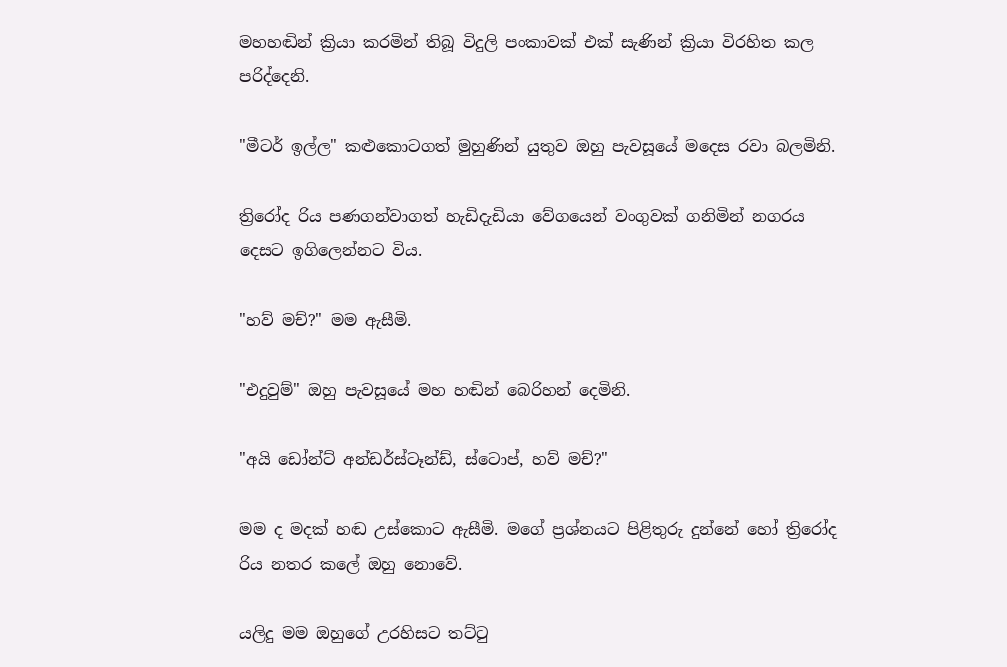මහහඬින් ක්‍රියා කරමින් තිබූ විදුලි පංකාවක් එක් සැණින් ක්‍රියා විරහිත කල පරිද්දෙනි.

"මීටර් ඉල්ල" කළුකොටගත් මුහුණින් යුතුව ඔහු පැවසූයේ මදෙස රවා බලමිනි.

ත්‍රිරෝද රිය පණගන්වාගත් හැඩිදැඩියා වේගයෙන් වංගුවක් ගනිමින් නගරය දෙසට ඉගිලෙන්නට විය.

"හව් මච්?" මම ඇසීමි.

"එදුවුම්" ඔහු පැවසූයේ මහ හඬින් බෙරිහන් දෙමිනි.

"අයි ඩෝන්ට් අන්ඩර්ස්ටෑන්ඩ්, ස්ටොප්, හව් මච්?"

මම ද මදක් හඬ උස්කොට ඇසීමි. මගේ ප්‍රශ්නයට පිළිතුරු දුන්නේ හෝ ත්‍රිරෝද රිය නතර කලේ ඔහු නොවේ.

යලිදු මම ඔහුගේ උරහිසට තට්ටු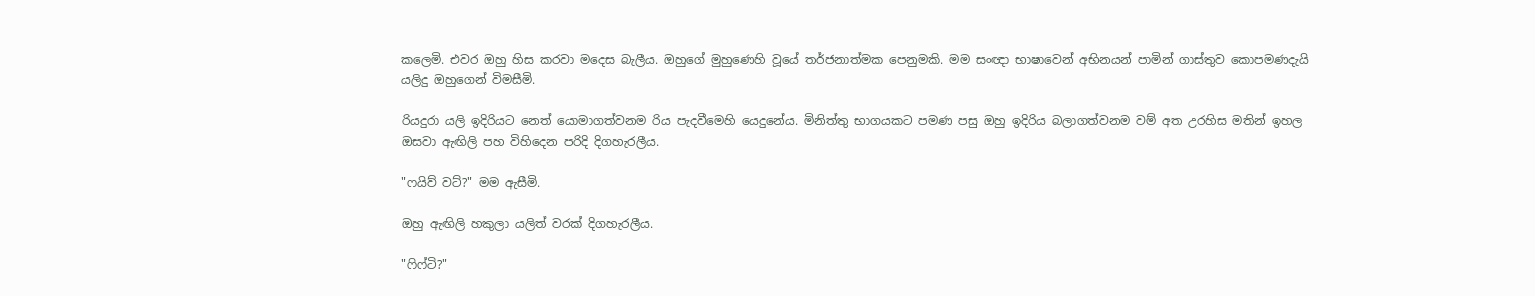කලෙමි. එවර ඔහු හිස කරවා මදෙස බැලීය. ඔහුගේ මුහුණෙහි වූයේ තර්ජනාත්මක පෙනුමකි. මම සංඥා භාෂාවෙන් අභිනයන් පාමින් ගාස්තුව කොපමණදැයි යලිදු ඔහුගෙන් විමසීමි.

රියදුරා යලි ඉදිරියට නෙත් යොමාගත්වනම රිය පැදවීමෙහි යෙදුනේය. මිනිත්තු භාගයකට පමණ පසු ඔහු ඉදිරිය බලාගත්වනම වම් අත උරහිස මතින් ඉහල ඔසවා ඇඟිලි පහ විහිදෙන පරිදි දිගහැරලීය.

"ෆයිව් වට්?" මම ඇසීමි.

ඔහු ඇඟිලි හකුලා යලිත් වරක් දිගහැරලීය.

"ෆිෆ්ටි?"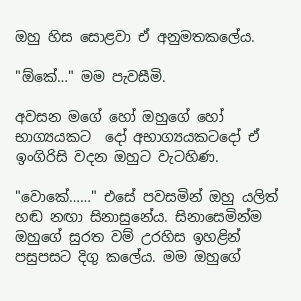ඔහු හිස සොළවා ඒ අනුමතකලේය.

"ඕකේ…" මම පැවසීමි.

අවසන මගේ හෝ ඔහුගේ හෝ භාග්‍යයකට  දෝ අභාග්‍යයකටදෝ ඒ ඉංගිරිසි වදන ඔහුට වැටහිණ.

"වොකේ……" එසේ පවසමින් ඔහු යලිත් හඬ නඟා සිනාසුනේය. සිනාසෙමින්ම ඔහුගේ සුරත වම් උරහිස ඉහළින් පසුපසට දිගු කලේය. මම ඔහුගේ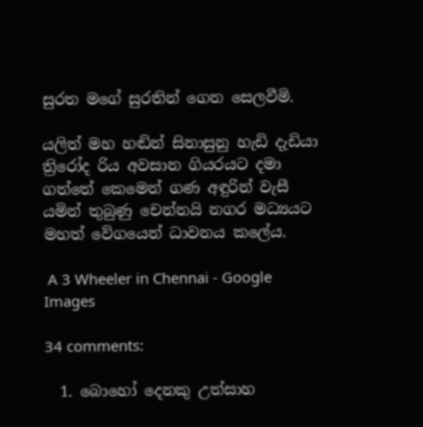සුරත මගේ සුරතින් ගෙන සෙලවීමි.

යලිත් මහ හඬින් සිනාසුනු හැඩි දැඩියා ත්‍රිරෝද රිය අවසාන ගියරයට දමා ගත්තේ කෙමෙන් ගණ අඳුරින් වැසී යමින් තුබුණු චෙන්නයි නගර මධ්‍යයට මහත් වේගයෙන් ධාවනය කලේය.

 A 3 Wheeler in Chennai - Google Images

34 comments:

  1. බොහෝ දෙනකු උත්සාහ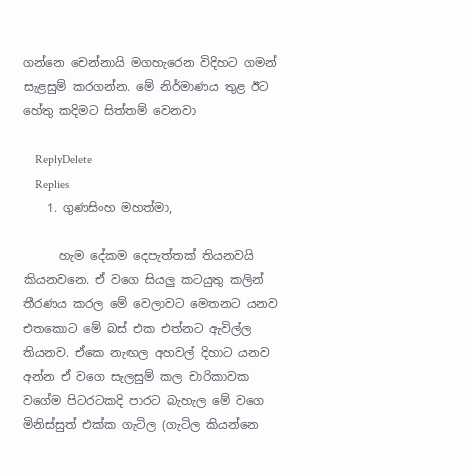ගන්නෙ චෙන්නායි මගහැරෙන විදිහට ගමන් සැළසුම් කරගන්න. මේ නිර්මාණය තුළ ඊට හේතු කදිමට සිත්තම් වෙනවා

    ReplyDelete
    Replies
    1. ගුණසිංහ මහත්මා,

      හැම දේකම දෙපැත්තක් තියනවයි කියනවනෙ. ඒ වගෙ සියලු කටයුතු කලින් තීරණය කරල මේ වෙලාවට මෙතනට යනව එතකොට මේ බස් එක එත්නට ඇවිල්ල තියනව. ඒකෙ නැඟල අහවල් දිහාට යනව අන්න ඒ වගෙ සැලසුම් කල චාරිකාවක වගේම පිටරටකදි පාරට බැහැල මේ වගෙ මිනිස්සුත් එක්ක ගැටිල (ගැටිල කියන්නෙ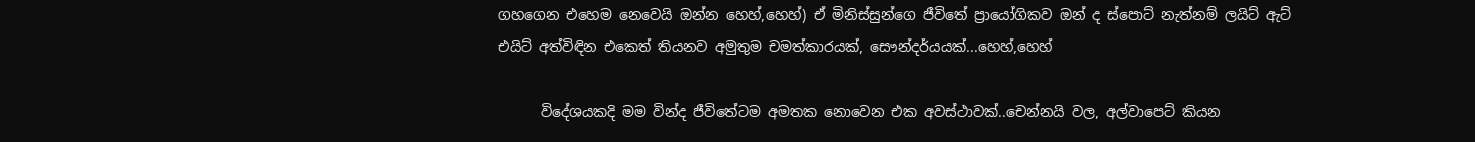ගහගෙන එහෙම නෙවෙයි ඔන්න හෙහ්,හෙහ්) ඒ මිනිස්සුන්ගෙ ජීවිතේ ප්‍රායෝගිකව ඔන් ද ස්පොට් නැත්නම් ලයිට් ඇට් එයිට් අත්විඳින එකෙත් තියනව අමුතුම චමත්කාරයක්, සෞන්දර්යයක්...හෙහ්,හෙහ්

      විදේශයකදි මම වින්ද ජීවිතේටම අමතක නොවෙන එක අවස්ථාවක්..චෙන්නයි වල, අල්වාපෙට් කියන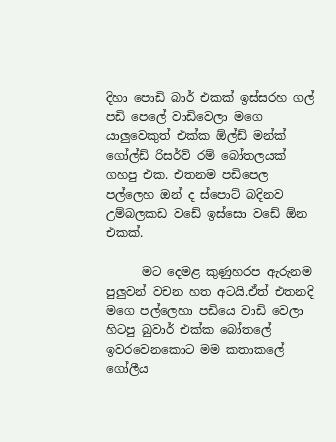දිහා පොඩි බාර් එකක් ඉස්සරහ ගල් පඩි පෙලේ වාඩිවෙලා මගෙ යාලුවෙකුත් එක්ක ඕල්ඩ් මන්ක් ගෝල්ඩ් රිසර්ව් රම් බෝතලයක් ගහපු එක. එතනම පඩිපෙල පල්ලෙහ ඔන් ද ස්පොට් බදිනව උම්බලකඩ වඩේ ඉස්සො වඩේ ඕන එකක්.

      මට දෙමළ කුණුහරප ඇරුනම පුලුවන් වචන හත අටයි.ඒත් එතනදි මගෙ පල්ලෙහා පඩියෙ වාඩි වෙලා හිටපු බුවාර් එක්ක බෝතලේ ඉවරවෙනකොට මම කතාකලේ ගෝලීය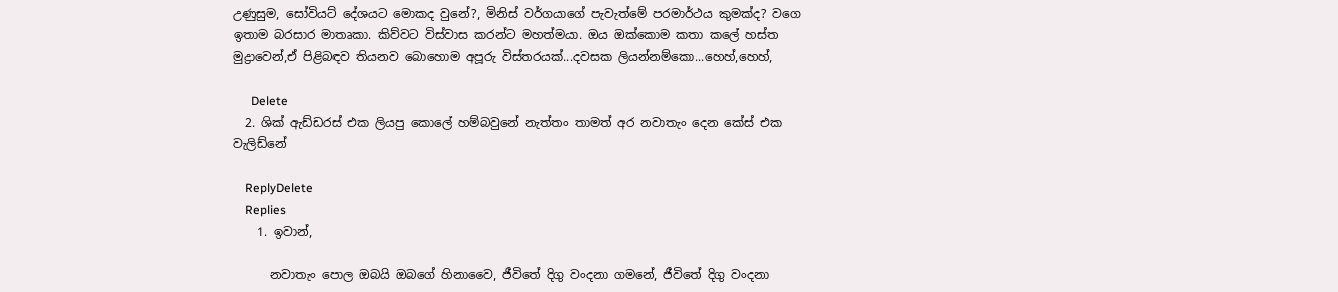උණුසුම, සෝවියට් දේශයට මොකද වුනේ?, මිනිස් වර්ගයාගේ පැවැත්මේ පරමාර්ථය කුමක්ද? වගෙ ඉතාම බරසාර මාතෘකා. කිව්වට විස්වාස කරන්ට මහත්මයා. ඔය ඔක්කොම කතා කලේ හස්ත මුද්‍රාවෙන්,ඒ පිළිබඳව තියනව බොහොම අපූරු විස්තරයක්...දවසක ලියන්නම්කො...හෙහ්,හෙහ්,

      Delete
  2. ශික් ඇඩ්ඩරස් එක ලියපු කොලේ හම්බවුනේ නැත්තං තාමත් අර නවාතැං දෙන කේස් එක වැලිඩ්නේ

    ReplyDelete
    Replies
    1. ඉවාන්,

      නවාතැං පොල ඔබයි ඔබගේ හිනාවෛ, ජීවිතේ දිගු වංදනා ගමනේ, ජීවිතේ දිගු වංදනා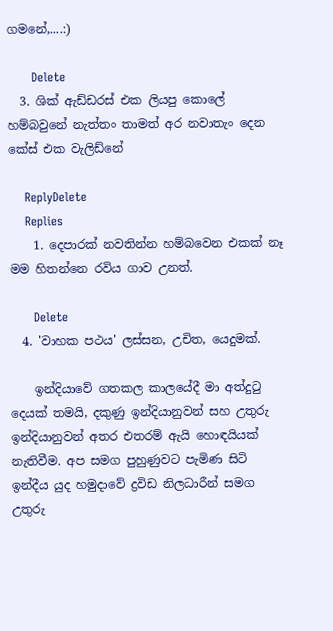ගමනේ,....:)

      Delete
  3. ශික් ඇඩ්ඩරස් එක ලියපු කොලේ හම්බවුනේ නැත්තං තාමත් අර නවාතැං දෙන කේස් එක වැලිඩ්නේ

    ReplyDelete
    Replies
    1. දෙපාරක් නවතින්න හම්බවෙන එකක් නෑ මම හිතන්නෙ රවිය ගාව උනත්.

      Delete
  4. 'වාහක පථය' ලස්සන, උචිත, යෙදුමක්.

    ඉන්දියාවේ ගතකල කාලයේදී මා අත්දුටු දෙයක් තමයි, දකුණු ඉන්දියානුවන් සහ උතුරු ඉන්දියානුවන් අතර එතරම් ඇයි හොඳයියක් නැතිවීම. අප සමග පුහුණුවට පැමිණ සිටි ඉන්දීය යුද හමුදාවේ ද්‍රවිඩ නිලධාරීන් සමග උතුරු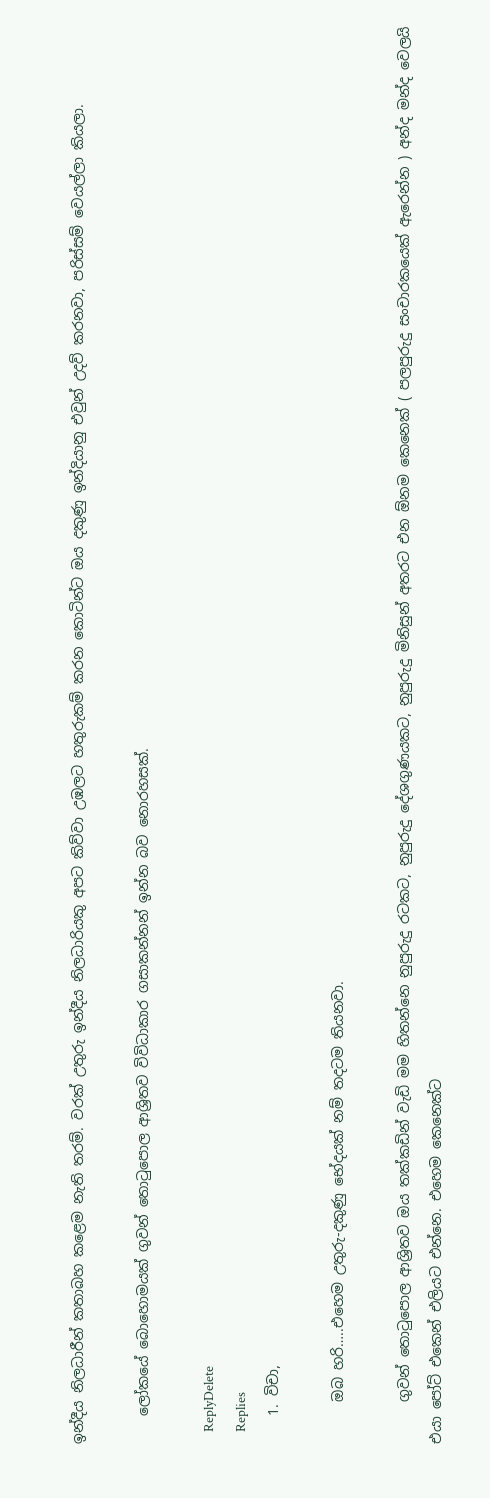ඉන්දීය නිලධාරීන් කතාබහ කළෙම නැති තරම්. වරක් උතුරු ඉන්දීය නිලධාරියකු අපට කිව්වා උඹලට හතුරුකම් කරන කොටින්ට ඔය දකුණු ඉන්දියානු එවුන් උදව් කරනවා, පරිස්සම් වෙයල්ලා කියලා.

    ලෝකයේ බොහොමයක් ගුවන් තොටුපොල ආශ්‍රිතව විවිධාකාර ගසාකන්නන් ඉන්න බව නොරහසක්.

    ReplyDelete
    Replies
    1. විචා,

      ඔබ හරි…..එහෙම උතුරු-දකුණු භේදයක් නම් තදටම තියනවා.

      ගුවන් තොටුපොල ආශ්‍රිතව ඔය තක්කඩින් වැඩි මම හිතන්නෙ නුපුරුදු රටකට, නුපුරුදු දේශගුණයකට, නුපුරුදු මිනිසුන් අතරට එන ඕනම කෙනෙක් ( පලපුරුදු සංචාරකයෙක් ඇරෙන්න ) අන්ද මන්ද වෙලයි එයා පෝට් එකෙන් එලියට එන්නෙ. එහෙම කෙනෙක්ට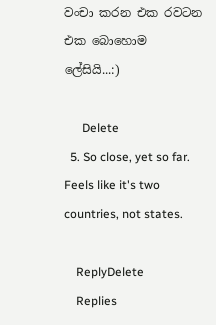වංචා කරන එක රවටන එක බොහොම ලේසියි...:)

      Delete
  5. So close, yet so far. Feels like it's two countries, not states.

    ReplyDelete
    Replies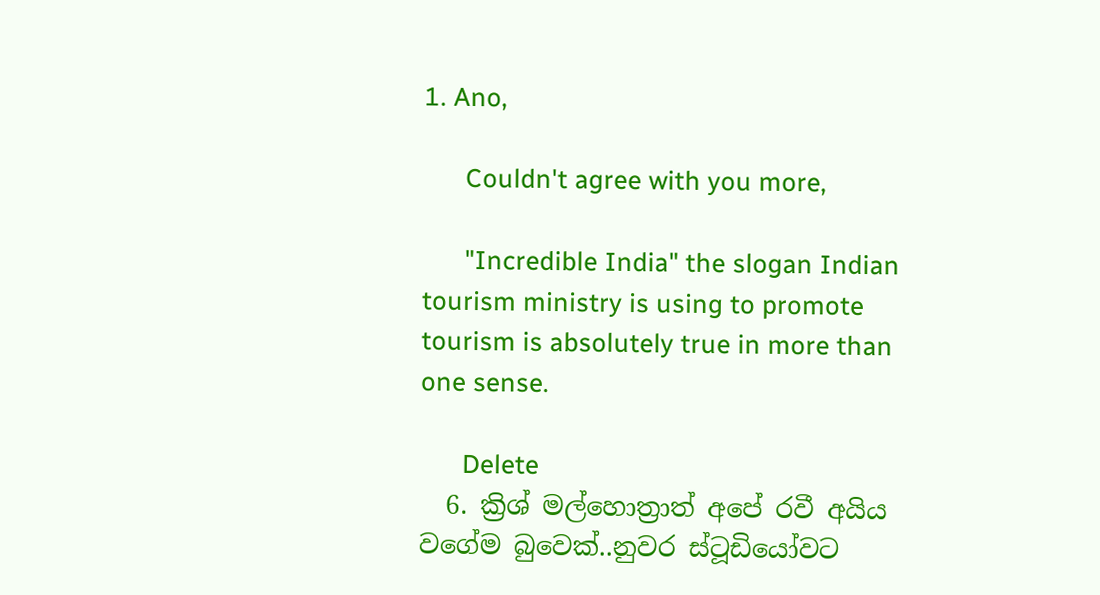1. Ano,

      Couldn't agree with you more,

      "Incredible India" the slogan Indian tourism ministry is using to promote tourism is absolutely true in more than one sense.

      Delete
  6. ක්‍රිශ් මල්හොත්‍රාත් අපේ රවී අයිය වගේම බුවෙක්..නුවර ස්ටූඩියෝවට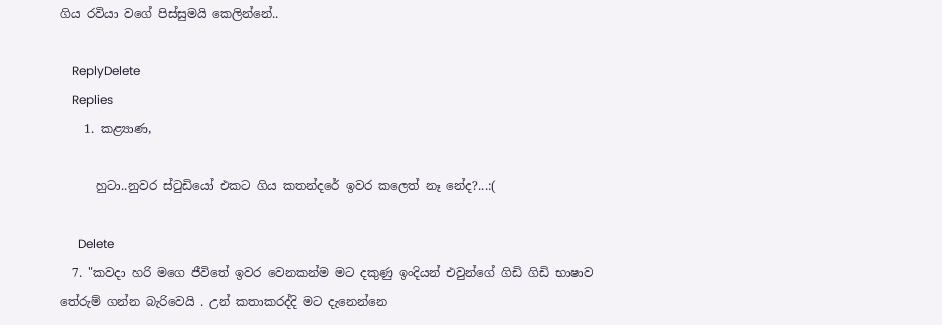ගිය රවියා වගේ පිස්සුමයි කෙලින්නේ..

    ReplyDelete
    Replies
    1. කළ්‍යාණ,

      හුටා..නුවර ස්ටුඩියෝ එකට ගිය කතන්දරේ ඉවර කලෙත් නෑ නේද?...:(

      Delete
  7. "කවදා හරි මගෙ ජීවිතේ ඉවර වෙනකන්ම මට දකුණු ඉංදියන් එවුන්ගේ ගිඩි ගිඩි භාෂාව තේරුම් ගන්න බැරිවෙයි . උන් කතාකරද්දි මට දැනෙන්නෙ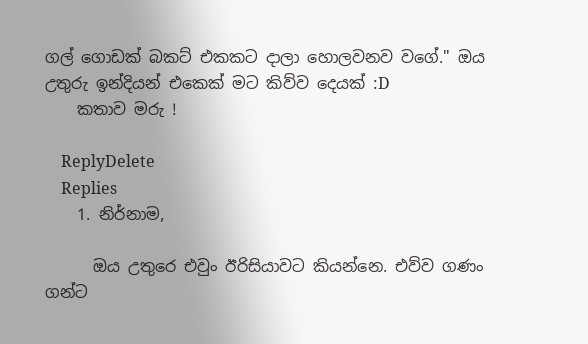ගල් ගොඩක් බකට් එකකට දාලා හොලවනව වගේ." ඔය උතුරු ඉන්දියන් එකෙක් මට කිව්ව දෙයක් :D
    කතාව මරු !

    ReplyDelete
    Replies
    1. නිර්නාම,

      ඔය උතුරෙ එවුං ඊරිසියාවට කියන්නෙ. එව්ව ගණං ගන්ට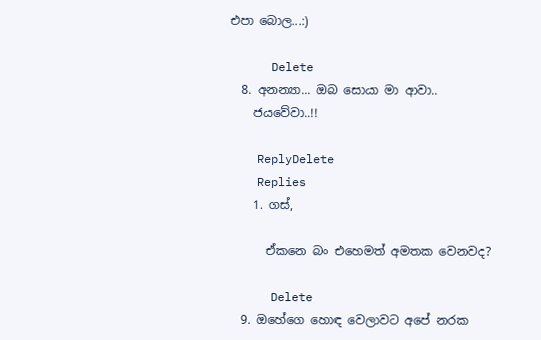එපා බොල...:)

      Delete
  8. අනන්‍යා... ඔබ සොයා මා ආවා..
    ජයවේවා..!!

    ReplyDelete
    Replies
    1. ගස්,

      ඒකනෙ බං එහෙමත් අමතක වෙනවද?

      Delete
  9. ඔහේගෙ ‍හොඳ වෙලාවට අපේ නරක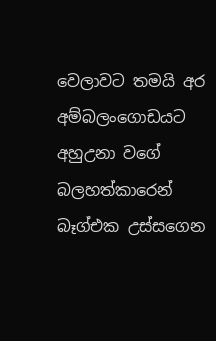වෙලාවට තමයි අර අම්බලංගොඩයට අහුඋනා වගේ බලහත්කාරෙන් බෑග්එක උස්සගෙන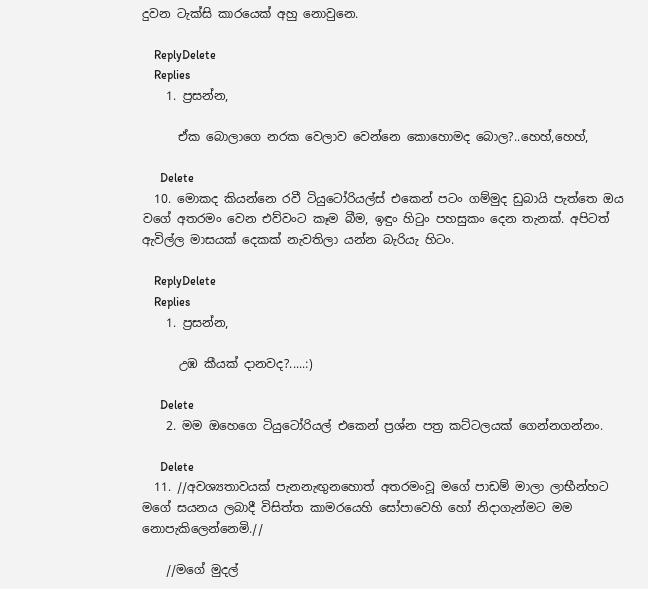දුවන ටැක්සි කාරයෙක් අහු නොවුනෙ.

    ReplyDelete
    Replies
    1. ප්‍රසන්න,

      ඒක බොලාගෙ නරක වෙලාව වෙන්නෙ කොහොමද බොල?..හෙහ්,හෙහ්,

      Delete
  10. මොකද කියන්නෙ රවී ටියුටෝරියල්ස් එකෙන් පටං ගම්මුද ඩුබායි පැත්තෙ ඔය වගේ අතරමං වෙන එව්වංට කෑම බීම, ඉඳුං හිටුං පහසුකං දෙන තැනක්. අපිටත් ඇවිල්ල මාසයක් දෙකක් නැවතිලා යන්න බැරියැ හිටං.

    ReplyDelete
    Replies
    1. ප්‍රසන්න,

      උඹ කීයක් දානවද?.....:)

      Delete
    2. මම ඔහෙගෙ ටියුටෝරියල් එකෙන් ප්‍රශ්න පත්‍ර කට්ටලයක් ගෙන්නගන්නං.

      Delete
  11. //අවශ්‍යතාවයක් පැනනැඟුනහොත් අතරමංවූ මගේ පාඩම් මාලා ලාභීන්හට මගේ සයනය ලබාදී විසිත්ත කාමරයෙහි සෝපාවෙහි හෝ නිදාගැන්මට මම නොපැකිලෙන්නෙමි.//

    //මගේ මුදල්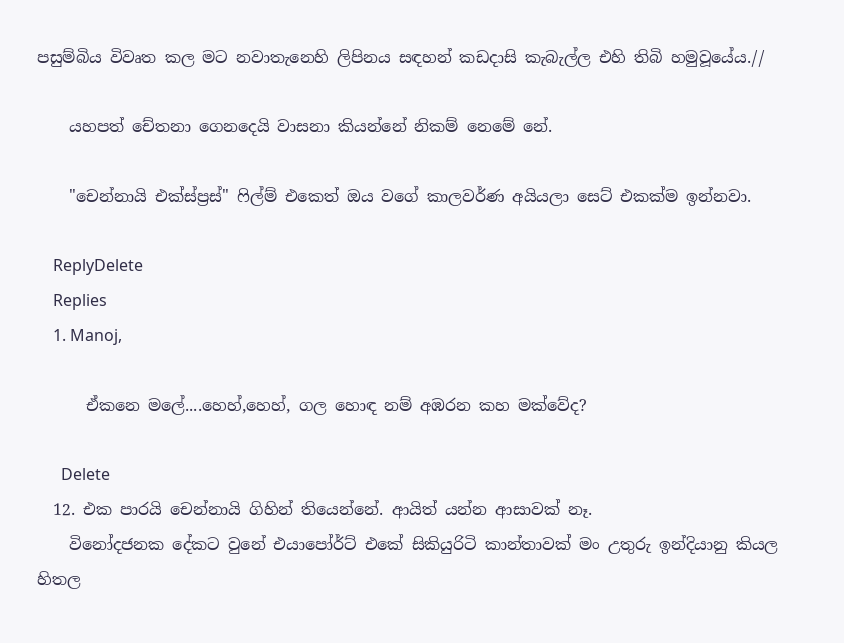පසුම්බිය විවෘත කල මට නවාතැනෙහි ලිපිනය සඳහන් කඩදාසි කැබැල්ල එහි තිබි හමුවූයේය.//

    යහපත් චේතනා ගෙනදෙයි වාසනා කියන්නේ නිකම් නෙමේ නේ.

    "චෙන්නායි එක්ස්ප්‍රස්" ෆිල්ම් එකෙත් ඔය වගේ කාලවර්ණ අයියලා සෙට් එකක්ම ඉන්නවා.

    ReplyDelete
    Replies
    1. Manoj,

      ඒකනෙ මලේ....හෙහ්,හෙහ්, ගල හොඳ නම් අඹරන කහ මක්වේද?

      Delete
  12. එක පාරයි චෙන්නායි ගිහින් තියෙන්නේ. ආයිත් යන්න ආසාවක් නෑ.
    විනෝදජනක දේකට වුනේ එයාපෝර්ට් එකේ සිකියුරිටි කාන්තාවක් මං උතුරු ඉන්දියානු කියල හිතල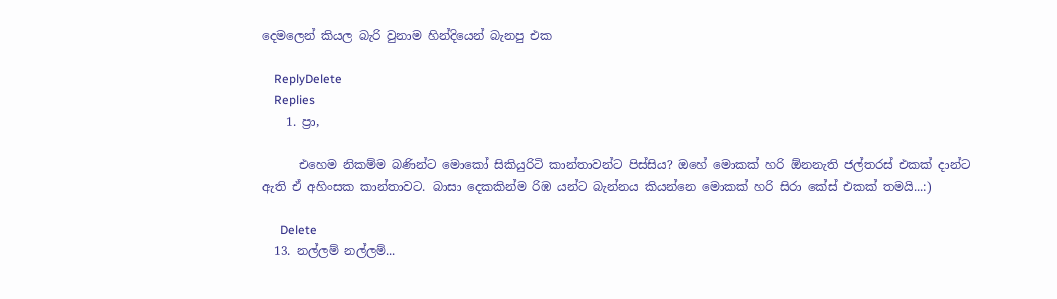දෙමලෙන් කියල බැරි වුනාම හින්දියෙන් බැනපු එක

    ReplyDelete
    Replies
    1. ප්‍රා,

      එහෙම නිකම්ම බණින්ට මොකෝ සිකියුරිටි කාන්තාවන්ට පිස්සිය? ඔහේ මොකක් හරි ඕනනැති ජල්තරස් එකක් දාන්ට ඇති ඒ අහිංසක කාන්තාවට. බාසා දෙකකින්ම රිඹ යන්ට බැන්නය කියන්නෙ මොකක් හරි සිරා කේස් එකක් තමයි...:)

      Delete
  13. නල්ලම් නල්ලම්...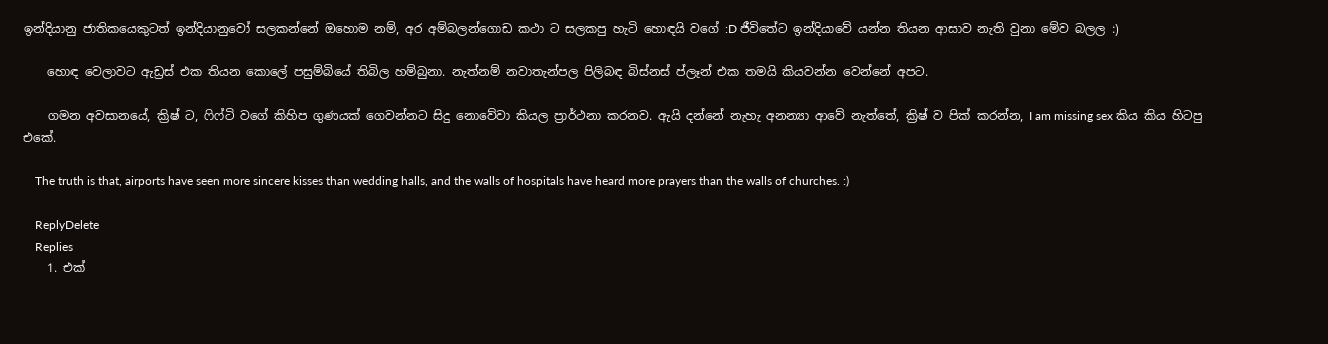ඉන්දියානු ජාතිකයෙකුටත් ඉන්දියානුවෝ සලකන්නේ ඔහොම නම්, අර අම්බලන්ගොඩ කථා ට සලකපු හැටි හොඳයි වගේ :D ජීවිතේට ඉන්දියාවේ යන්න තියන ආසාව නැති වුනා මේව බලල :)

    හොඳ වෙලාවට ඇඩ්‍රස් එක තියන කොලේ පසුම්බියේ තිබිල හම්බුනා. නැත්නම් නවාතැන්පල පිලිබඳ බිස්නස් ප්ලෑන් එක තමයි කියවන්න වෙන්නේ අපට.

    ගමන අවසානයේ, ක්‍රිෂ් ට, ෆිෆ්ටි වගේ කිහිප ගුණයක් ගෙවන්නට සිදු නොවේවා කියල ප්‍රාර්ථනා කරනව. ඇයි දන්නේ නැහැ අනන්‍යා ආවේ නැත්තේ, ක්‍රිෂ් ව පික් කරන්න, I am missing sex කිය කිය හිටපු එකේ.

    The truth is that, airports have seen more sincere kisses than wedding halls, and the walls of hospitals have heard more prayers than the walls of churches. :)

    ReplyDelete
    Replies
    1. එක්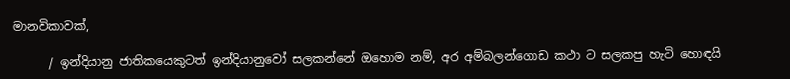මානවිකාවක්,

      / ඉන්දියානු ජාතිකයෙකුටත් ඉන්දියානුවෝ සලකන්නේ ඔහොම නම්, අර අම්බලන්ගොඩ කථා ට සලකපු හැටි හොඳයි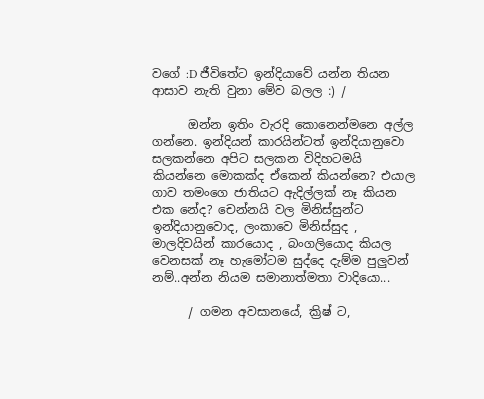වගේ :D ජීවිතේට ඉන්දියාවේ යන්න තියන ආසාව නැති වුනා මේව බලල :) /

      ඔන්න ඉතිං වැරදි කොනෙන්මනෙ අල්ල ගන්නෙ. ඉන්දියන් කාරයින්ටත් ඉන්දියානුවො සලකන්නෙ අපිට සලකන විදිහටමයි කියන්නෙ මොකක්ද ඒකෙන් කියන්නෙ? එයාල ගාව තමංගෙ ජාතියට ඇදිල්ලක් නෑ කියන එක නේද? චෙන්නයි වල මිනිස්සුන්ට ඉන්දියානුවොද, ලංකාවෙ මිනිස්සුද , මාලදිවයින් කාරයොද , බංගලියොද කියල වෙනසක් නෑ හැමෝටම සුද්දෙ දැම්ම පුලුවන් නම්..අන්න නියම සමානාත්මතා වාදියො...

      / ගමන අවසානයේ, ක්‍රිෂ් ට,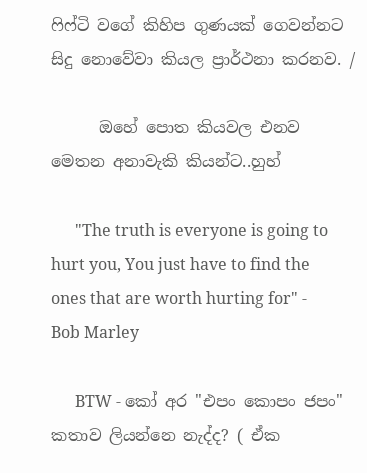ෆිෆ්ටි වගේ කිහිප ගුණයක් ගෙවන්නට සිදු නොවේවා කියල ප්‍රාර්ථනා කරනව. /

      ඔහේ පොත කියවල එනව මෙතන අනාවැකි කියන්ට..හුහ්

      "The truth is everyone is going to hurt you, You just have to find the ones that are worth hurting for" - Bob Marley

      BTW - කෝ අර "එපං කොපං ජපං" කතාව ලියන්නෙ නැද්ද? ( ඒක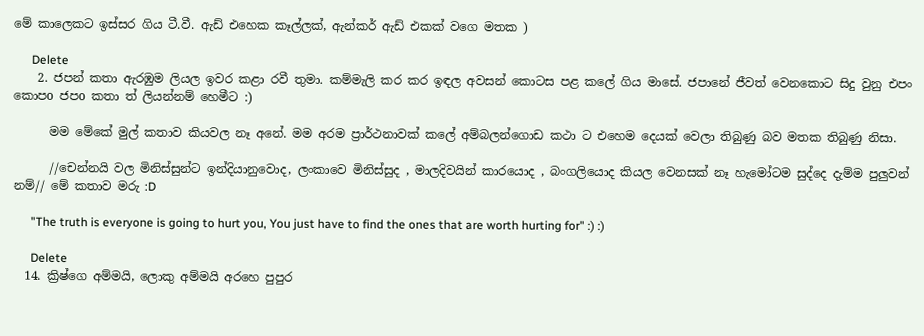මේ කාලෙකට ඉස්සර ගිය ටී.වී. ඇඩ් එහෙක කෑල්ලක්, ඇන්කර් ඇඩ් එකක් වගෙ මතක )

      Delete
    2. ජපන් කතා ඇරඹුම ලියල ඉවර කළා රවී තුමා. කම්මැලි කර කර ඉඳල අවසන් කොටස පළ කලේ ගිය මාසේ. ජපානේ ජීවත් වෙනකොට සිදු වුනු එපං කොපo ජපo කතා ත් ලියන්නම් හෙමීට :)

      මම මේකේ මුල් කතාව කියවල නෑ අනේ. මම අරම ප්‍රාර්ථනාවක් කලේ අම්බලන්ගොඩ කථා ට එහෙම දෙයක් වෙලා තිබුණු බව මතක තිබුණු නිසා.

      //චෙන්නයි වල මිනිස්සුන්ට ඉන්දියානුවොද, ලංකාවෙ මිනිස්සුද , මාලදිවයින් කාරයොද , බංගලියොද කියල වෙනසක් නෑ හැමෝටම සුද්දෙ දැම්ම පුලුවන් නම්// මේ කතාව මරු :D

      "The truth is everyone is going to hurt you, You just have to find the ones that are worth hurting for" :) :)

      Delete
  14. ක්‍රිෂ්ගෙ අම්මයි, ලොකු අම්මයි අරහෙ පුපුර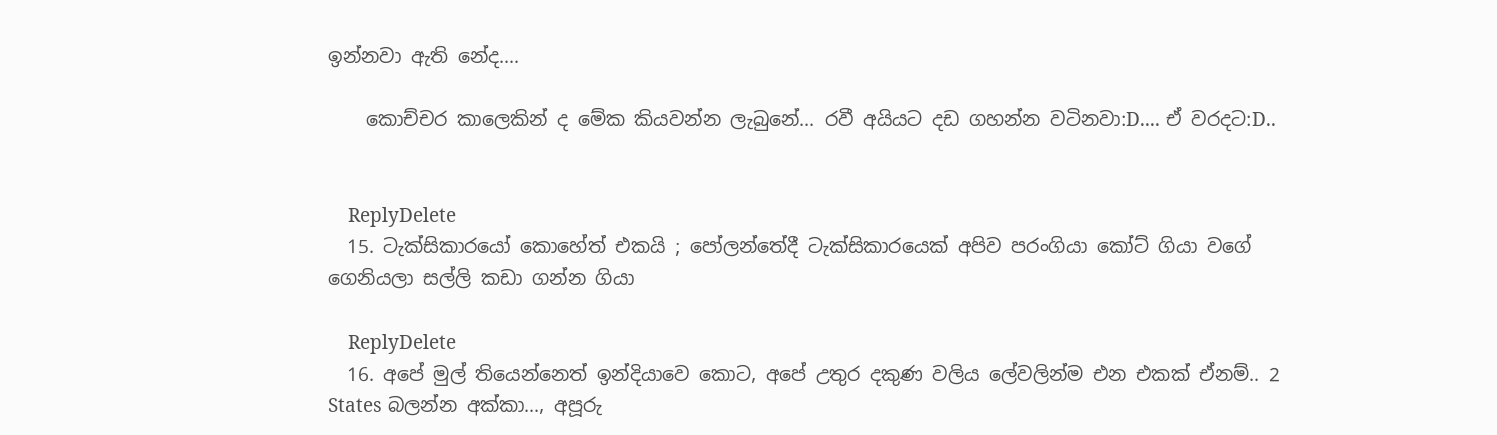ඉන්නවා ඇති නේද....

    කොච්චර කාලෙකින් ද මේක කියවන්න ලැබුනේ... රවී අයියට දඩ ගහන්න වටිනවා:D.... ඒ වරදට:D..


    ReplyDelete
  15. ටැක්සිකාරයෝ කොහේත් එකයි ; පෝලන්තේදී ටැක්සිකාරයෙක් අපිව පරංගියා කෝට් ගියා වගේ ගෙනියලා සල්ලි කඩා ගන්න ගියා

    ReplyDelete
  16. අපේ මුල් තියෙන්නෙත් ඉන්දියාවෙ කොට, අපේ උතුර දකුණ වලිය ලේවලින්ම එන එකක් ඒනම්.. 2 States බලන්න අක්කා..., අපූරු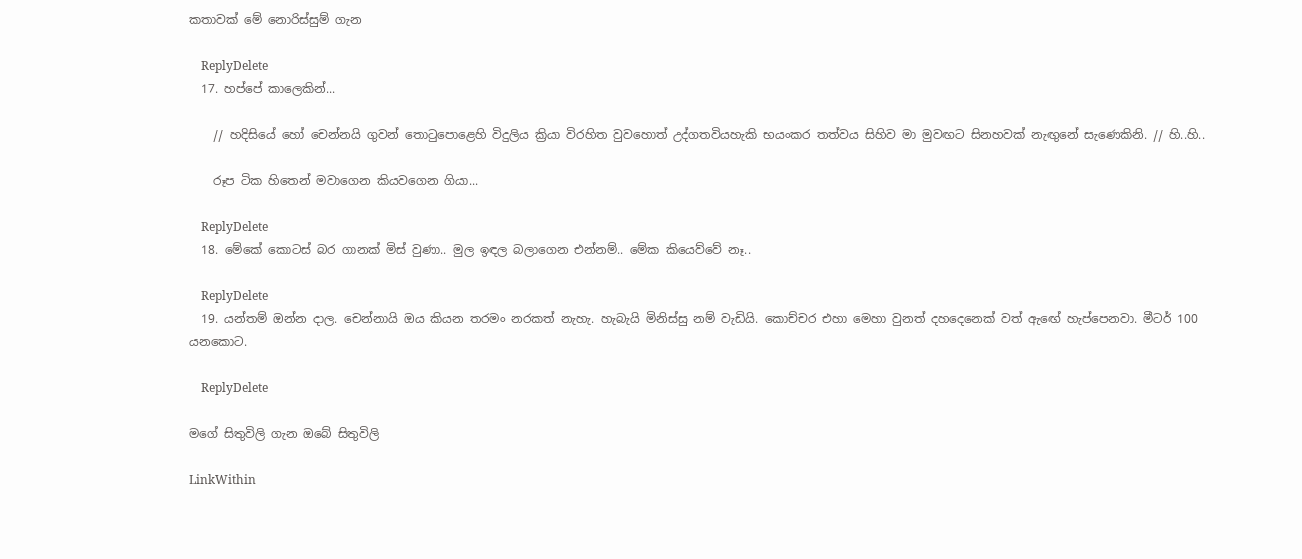කතාවක් මේ නොරිස්සුම් ගැන

    ReplyDelete
  17. හප්පේ කාලෙකින්...

    // හදිසියේ හෝ චෙන්නයි ගුවන් තොටුපොළෙහි විදුලිය ක්‍රියා විරහිත වුවහොත් උද්ගතවියහැකි භයංකර තත්වය සිහිව මා මුවඟට සිනහවක් නැඟුනේ සැණෙකිනි. // හි..හි..

    රූප ටික හිතෙන් මවාගෙන කියවගෙන ගියා...

    ReplyDelete
  18. මේකේ කොටස් බර ගානක් මිස් වුණා.. මුල ඉඳල බලාගෙන එන්නම්.. මේක කියෙව්වේ නෑ..

    ReplyDelete
  19. යන්තම් ඔන්න දාල. චෙන්නායි ඔය කියන තරමං නරකත් නැහැ. හැබැයි මිනිස්සු නම් වැඩියි. කොච්චර එහා මෙහා වුනත් දහදෙනෙක් වත් ඇඟේ හැප්පෙනවා. මීටර් 100 යනකොට.

    ReplyDelete

මගේ සිතුවිලි ගැන ඔබේ සිතුවිලි

LinkWithin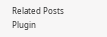Related Posts Plugin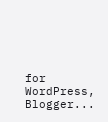for WordPress, Blogger...